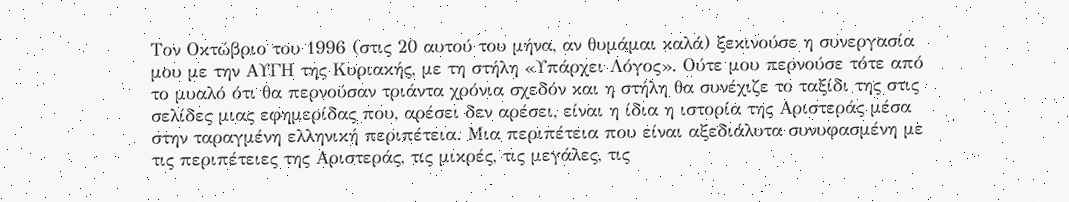Τον Οκτώβριο του 1996 (στις 20 αυτού του μήνα, αν θυμάμαι καλά) ξεκινούσε η συνεργασία μου με την ΑΥΓΗ της Κυριακής, με τη στήλη «Υπάρχει Λόγος». Ούτε μου περνούσε τότε από το μυαλό ότι θα περνούσαν τριάντα χρόνια σχεδόν και η στήλη θα συνέχιζε το ταξίδι της στις σελίδες μιας εφημερίδας που, αρέσει δεν αρέσει, είναι η ίδια η ιστορία της Αριστεράς μέσα στην ταραγμένη ελληνική περιπέτεια. Μια περιπέτεια που είναι αξεδιάλυτα συνυφασμένη με τις περιπέτειες της Αριστεράς, τις μικρές, τις μεγάλες, τις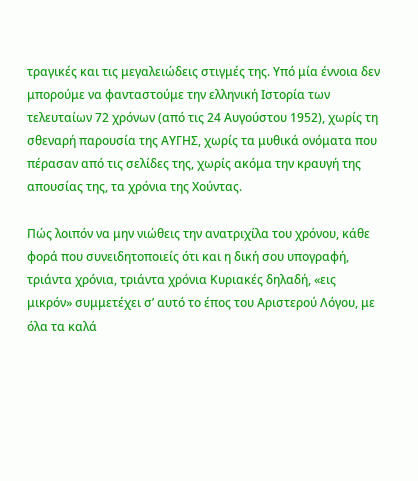τραγικές και τις μεγαλειώδεις στιγμές της. Υπό μία έννοια δεν μπορούμε να φανταστούμε την ελληνική Ιστορία των τελευταίων 72 χρόνων (από τις 24 Αυγούστου 1952), χωρίς τη σθεναρή παρουσία της ΑΥΓΗΣ, χωρίς τα μυθικά ονόματα που πέρασαν από τις σελίδες της, χωρίς ακόμα την κραυγή της απουσίας της, τα χρόνια της Χούντας.

Πώς λοιπόν να μην νιώθεις την ανατριχίλα του χρόνου, κάθε φορά που συνειδητοποιείς ότι και η δική σου υπογραφή, τριάντα χρόνια, τριάντα χρόνια Κυριακές δηλαδή, «εις μικρόν» συμμετέχει σ’ αυτό το έπος του Αριστερού Λόγου, με όλα τα καλά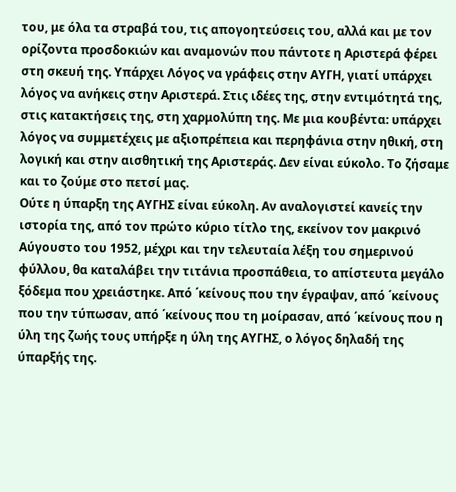του, με όλα τα στραβά του, τις απογοητεύσεις του, αλλά και με τον ορίζοντα προσδοκιών και αναμονών που πάντοτε η Αριστερά φέρει στη σκευή της. Υπάρχει Λόγος να γράφεις στην ΑΥΓΗ, γιατί υπάρχει λόγος να ανήκεις στην Αριστερά. Στις ιδέες της, στην εντιμότητά της, στις κατακτήσεις της, στη χαρμολύπη της. Με μια κουβέντα: υπάρχει λόγος να συμμετέχεις με αξιοπρέπεια και περηφάνια στην ηθική, στη λογική και στην αισθητική της Αριστεράς. Δεν είναι εύκολο. Το ζήσαμε και το ζούμε στο πετσί μας.
Ούτε η ύπαρξη της ΑΥΓΗΣ είναι εύκολη. Αν αναλογιστεί κανείς την ιστορία της, από τον πρώτο κύριο τίτλο της, εκείνον τον μακρινό Αύγουστο του 1952, μέχρι και την τελευταία λέξη του σημερινού φύλλου, θα καταλάβει την τιτάνια προσπάθεια, το απίστευτα μεγάλο ξόδεμα που χρειάστηκε. Από ΄κείνους που την έγραψαν, από ΄κείνους που την τύπωσαν, από ΄κείνους που τη μοίρασαν, από ΄κείνους που η ύλη της ζωής τους υπήρξε η ύλη της ΑΥΓΗΣ, ο λόγος δηλαδή της ύπαρξής της.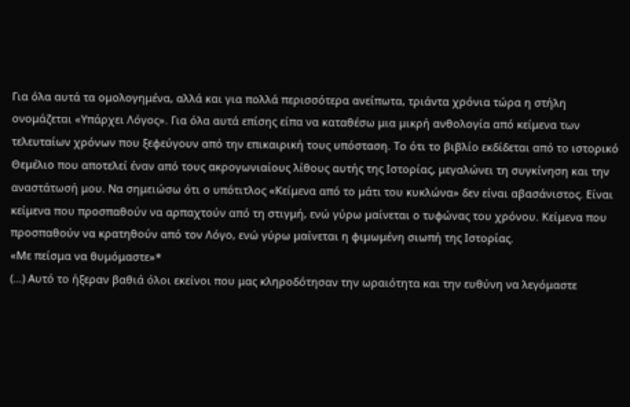Για όλα αυτά τα ομολογημένα, αλλά και για πολλά περισσότερα ανείπωτα, τριάντα χρόνια τώρα η στήλη ονομάζεται «Υπάρχει Λόγος». Για όλα αυτά επίσης είπα να καταθέσω μια μικρή ανθολογία από κείμενα των τελευταίων χρόνων που ξεφεύγουν από την επικαιρική τους υπόσταση. Το ότι το βιβλίο εκδίδεται από το ιστορικό Θεμέλιο που αποτελεί έναν από τους ακρογωνιαίους λίθους αυτής της Ιστορίας, μεγαλώνει τη συγκίνηση και την αναστάτωσή μου. Να σημειώσω ότι ο υπότιτλος «Κείμενα από το μάτι του κυκλώνα» δεν είναι αβασάνιστος. Είναι κείμενα που προσπαθούν να αρπαχτούν από τη στιγμή, ενώ γύρω μαίνεται ο τυφώνας του χρόνου. Κείμενα που προσπαθούν να κρατηθούν από τον Λόγο, ενώ γύρω μαίνεται η φιμωμένη σιωπή της Ιστορίας.
«Με πείσμα να θυμόμαστε»*
(…) Αυτό το ήξεραν βαθιά όλοι εκείνοι που μας κληροδότησαν την ωραιότητα και την ευθύνη να λεγόμαστε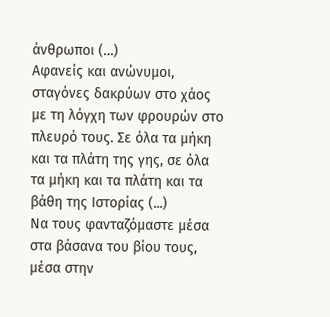άνθρωποι (…)
Αφανείς και ανώνυμοι, σταγόνες δακρύων στο χάος με τη λόγχη των φρουρών στο πλευρό τους. Σε όλα τα μήκη και τα πλάτη της γης, σε όλα τα μήκη και τα πλάτη και τα βάθη της Ιστορίας (...)
Να τους φανταζόμαστε μέσα στα βάσανα του βίου τους, μέσα στην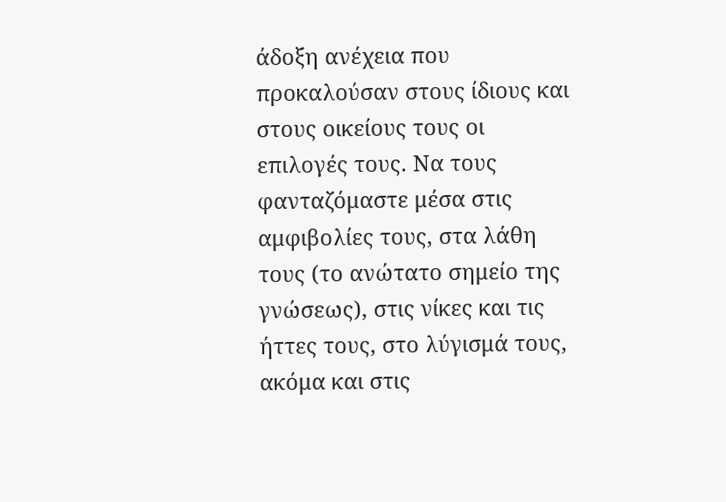άδοξη ανέχεια που προκαλούσαν στους ίδιους και στους οικείους τους οι επιλογές τους. Να τους φανταζόμαστε μέσα στις αμφιβολίες τους, στα λάθη τους (το ανώτατο σημείο της γνώσεως), στις νίκες και τις ήττες τους, στο λύγισμά τους, ακόμα και στις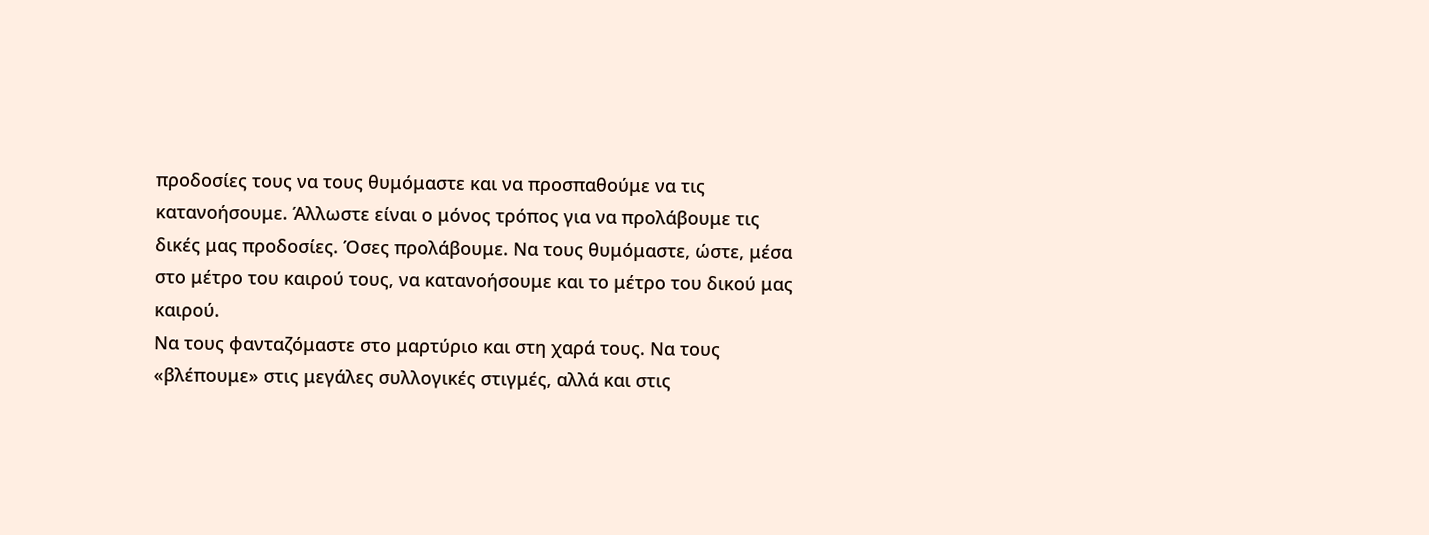προδοσίες τους να τους θυμόμαστε και να προσπαθούμε να τις κατανοήσουμε. Άλλωστε είναι ο μόνος τρόπος για να προλάβουμε τις δικές μας προδοσίες. Όσες προλάβουμε. Να τους θυμόμαστε, ώστε, μέσα στο μέτρο του καιρού τους, να κατανοήσουμε και το μέτρο του δικού μας καιρού.
Να τους φανταζόμαστε στο μαρτύριο και στη χαρά τους. Να τους «βλέπουμε» στις μεγάλες συλλογικές στιγμές, αλλά και στις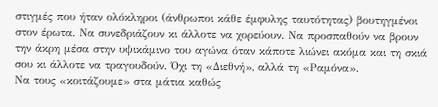στιγμές που ήταν ολόκληροι (άνθρωποι κάθε έμφυλης ταυτότητας) βουτηγμένοι στον έρωτα. Να συνεδριάζουν κι άλλοτε να χορεύουν. Να προσπαθούν να βρουν την άκρη μέσα στην υψικάμινο του αγώνα όταν κάποτε λιώνει ακόμα και τη σκιά σου κι άλλοτε να τραγουδούν. Όχι τη «Διεθνή», αλλά τη «Ραμόνα».
Να τους «κοιτάζουμε» στα μάτια καθώς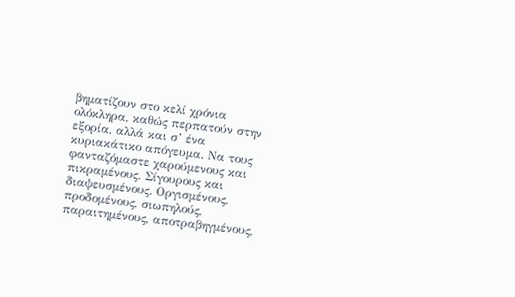βηματίζουν στο κελί χρόνια ολόκληρα, καθώς περπατούν στην εξορία, αλλά και σ’ ένα κυριακάτικο απόγευμα. Να τους φανταζόμαστε χαρούμενους και πικραμένους. Σίγουρους και διαψευσμένους. Οργισμένους, προδομένους, σιωπηλούς, παραιτημένους, αποτραβηγμένους,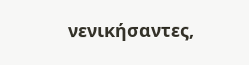νενικήσαντες,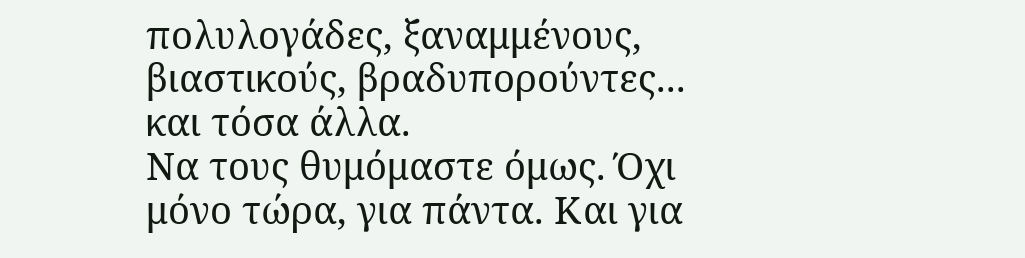πολυλογάδες, ξαναμμένους, βιαστικούς, βραδυπορούντες... και τόσα άλλα.
Να τους θυμόμαστε όμως. Όχι μόνο τώρα, για πάντα. Και για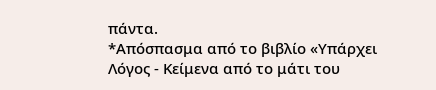πάντα.
*Απόσπασμα από το βιβλίο «Υπάρχει Λόγος - Κείμενα από το μάτι του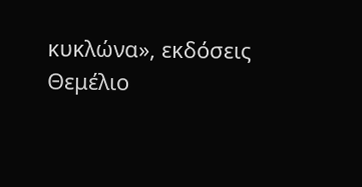κυκλώνα», εκδόσεις Θεμέλιο